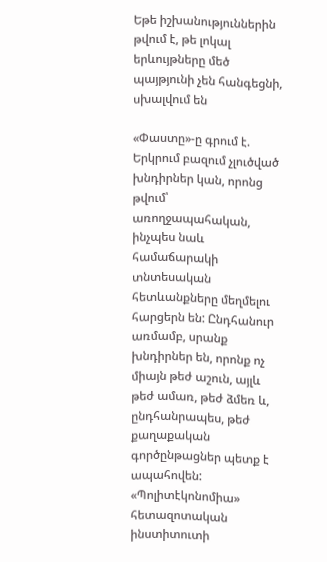Եթե իշխանություններին թվում է, թե լոկալ երևույթները մեծ պայթյունի չեն հանգեցնի, սխալվում են

«Փաստը»-ը գրում է. Երկրում բազում չլուծված խնդիրներ կան, որոնց թվում՝ առողջապահական, ինչպես նաև համաճարակի տնտեսական հետևանքները մեղմելու հարցերն են: Ընդհանուր առմամբ, սրանք խնդիրներ են, որոնք ոչ միայն թեժ աշուն, այլև թեժ ամառ, թեժ ձմեռ և, ընդհանրապես, թեժ քաղաքական գործընթացներ պետք է ապահովեն: «Պոլիտէկոնոմիա» հետազոտական ինստիտուտի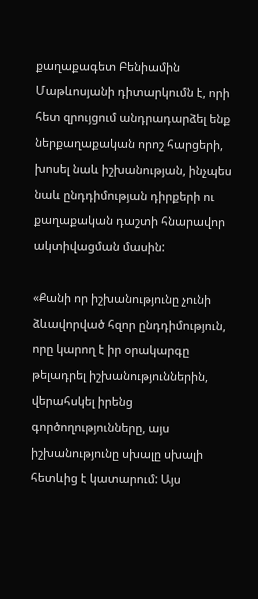քաղաքագետ Բենիամին Մաթևոսյանի դիտարկումն է, որի հետ զրույցում անդրադարձել ենք ներքաղաքական որոշ հարցերի, խոսել նաև իշխանության, ինչպես նաև ընդդիմության դիրքերի ու քաղաքական դաշտի հնարավոր ակտիվացման մասին:

«Քանի որ իշխանությունը չունի ձևավորված հզոր ընդդիմություն, որը կարող է իր օրակարգը թելադրել իշխանություններին, վերահսկել իրենց գործողությունները, այս իշխանությունը սխալը սխալի հետևից է կատարում: Այս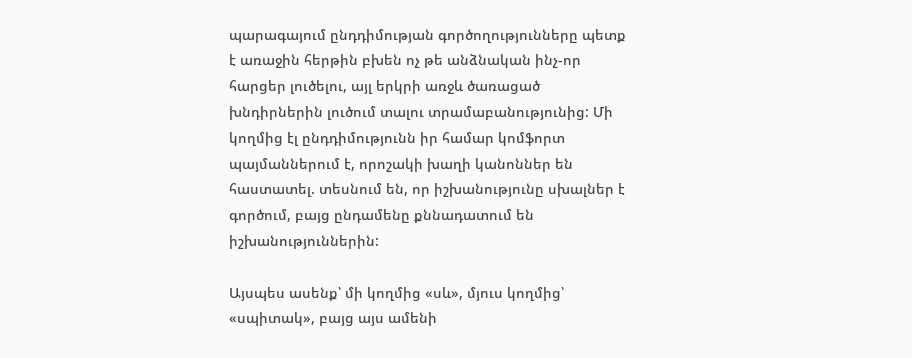պարագայում ընդդիմության գործողությունները պետք է առաջին հերթին բխեն ոչ թե անձնական ինչ-որ հարցեր լուծելու, այլ երկրի առջև ծառացած խնդիրներին լուծում տալու տրամաբանությունից: Մի կողմից էլ ընդդիմությունն իր համար կոմֆորտ պայմաններում է, որոշակի խաղի կանոններ են հաստատել. տեսնում են, որ իշխանությունը սխալներ է գործում, բայց ընդամենը քննադատում են իշխանություններին:

Այսպես ասենք՝ մի կողմից «սև», մյուս կողմից՝ «սպիտակ», բայց այս ամենի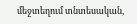մեջտեղում տնտեսական,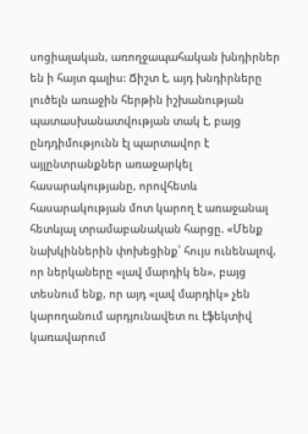սոցիալական, առողջապահական խնդիրներ են ի հայտ գալիս: Ճիշտ է, այդ խնդիրները լուծելն առաջին հերթին իշխանության պատասխանատվության տակ է, բայց ընդդիմությունն էլ պարտավոր է այլընտրանքներ առաջարկել հասարակությանը, որովհետև հասարակության մոտ կարող է առաջանալ հետևյալ տրամաբանական հարցը. «Մենք նախկիններին փոխեցինք՝ հույս ունենալով, որ ներկաները «լավ մարդիկ են», բայց տեսնում ենք, որ այդ «լավ մարդիկ» չեն կարողանում արդյունավետ ու էֆեկտիվ կառավարում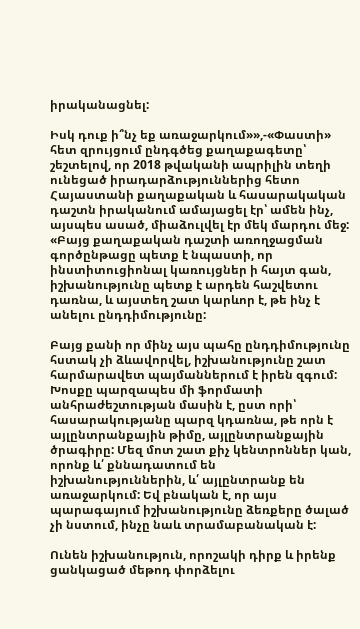իրականացնել:

Իսկ դուք ի՞նչ եք առաջարկում»»,-«Փաստի» հետ զրույցում ընդգծեց քաղաքագետը՝ շեշտելով, որ 2018 թվականի ապրիլին տեղի ունեցած իրադարձություններից հետո Հայաստանի քաղաքական և հասարակական դաշտն իրականում ամայացել էր՝ ամեն ինչ, այսպես ասած, միաձուլվել էր մեկ մարդու մեջ: «Բայց քաղաքական դաշտի առողջացման գործընթացը պետք է նպաստի, որ ինստիտուցիոնալ կառույցներ ի հայտ գան, իշխանությունը պետք է արդեն հաշվետու դառնա, և այստեղ շատ կարևոր է, թե ինչ է անելու ընդդիմությունը:

Բայց քանի որ մինչ այս պահը ընդդիմությունը հստակ չի ձևավորվել, իշխանությունը շատ հարմարավետ պայմաններում է իրեն զգում: Խոսքը պարզապես մի ֆորմատի անհրաժեշտության մասին է, ըստ որի՝ հասարակությանը պարզ կդառնա, թե որն է այլընտրանքային թիմը, այլընտրանքային ծրագիրը: Մեզ մոտ շատ քիչ կենտրոններ կան, որոնք և՛ քննադատում են իշխանություններին, և՛ այլընտրանք են առաջարկում: Եվ բնական է, որ այս պարագայում իշխանությունը ձեռքերը ծալած չի նստում, ինչը նաև տրամաբանական է:

Ունեն իշխանություն, որոշակի դիրք և իրենք ցանկացած մեթոդ փորձելու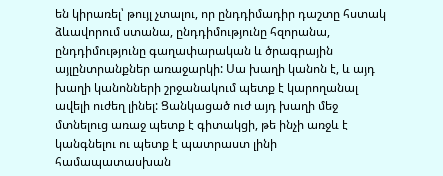են կիրառել՝ թույլ չտալու, որ ընդդիմադիր դաշտը հստակ ձևավորում ստանա, ընդդիմությունը հզորանա, ընդդիմությունը գաղափարական և ծրագրային այլընտրանքներ առաջարկի: Սա խաղի կանոն է, և այդ խաղի կանոնների շրջանակում պետք է կարողանալ ավելի ուժեղ լինել: Ցանկացած ուժ այդ խաղի մեջ մտնելուց առաջ պետք է գիտակցի, թե ինչի առջև է կանգնելու ու պետք է պատրաստ լինի համապատասխան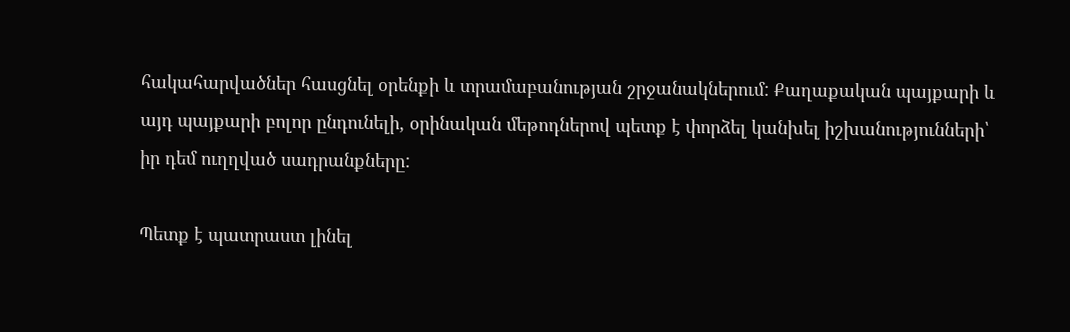հակահարվածներ հասցնել օրենքի և տրամաբանության շրջանակներում: Քաղաքական պայքարի և այդ պայքարի բոլոր ընդունելի, օրինական մեթոդներով պետք է փորձել կանխել իշխանությունների՝ իր դեմ ուղղված սադրանքները:

Պետք է պատրաստ լինել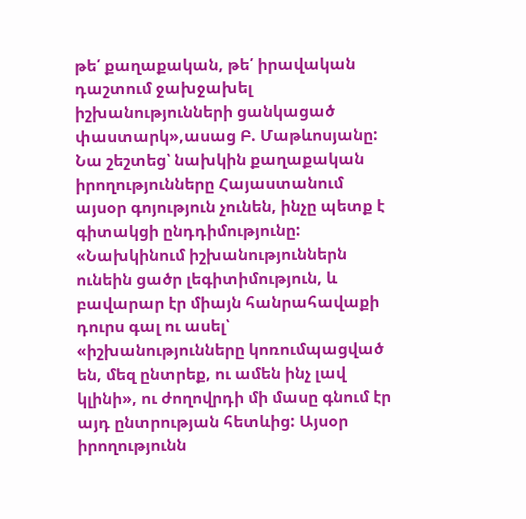թե՛ քաղաքական, թե՛ իրավական դաշտում ջախջախել իշխանությունների ցանկացած փաստարկ»,ասաց Բ. Մաթևոսյանը: Նա շեշտեց՝ նախկին քաղաքական իրողությունները Հայաստանում այսօր գոյություն չունեն, ինչը պետք է գիտակցի ընդդիմությունը: «Նախկինում իշխանություններն ունեին ցածր լեգիտիմություն, և բավարար էր միայն հանրահավաքի դուրս գալ ու ասել՝ «իշխանությունները կոռումպացված են, մեզ ընտրեք, ու ամեն ինչ լավ կլինի», ու ժողովրդի մի մասը գնում էր այդ ընտրության հետևից: Այսօր իրողությունն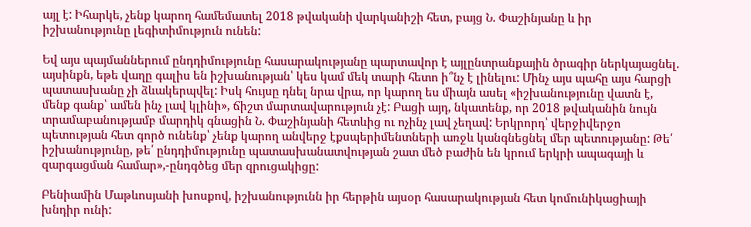այլ է: Իհարկե, չենք կարող համեմատել 2018 թվականի վարկանիշի հետ, բայց Ն. Փաշինյանը և իր իշխանությունը լեգիտիմություն ունեն:

Եվ այս պայմաններում ընդդիմությունը հասարակությանը պարտավոր է այլընտրանքային ծրագիր ներկայացնել. այսինքն, եթե վաղը գալիս են իշխանության՝ կես կամ մեկ տարի հետո ի՞նչ է լինելու: Մինչ այս պահը այս հարցի պատասխանը չի ձևակերպվել: Իսկ հույսը դնել նրա վրա, որ կարող ես միայն ասել «իշխանությունը վատն է, մենք գանք՝ ամեն ինչ լավ կլինի», ճիշտ մարտավարություն չէ: Բացի այդ, նկատենք, որ 2018 թվականին նույն տրամաբանությամբ մարդիկ գնացին Ն. Փաշինյանի հետևից ու ոչինչ լավ չեղավ: Երկրորդ՝ վերջիվերջո պետության հետ գործ ունենք՝ չենք կարող անվերջ էքսպերիմենտների առջև կանգնեցնել մեր պետությանը: Թե՛ իշխանությունը, թե՛ ընդդիմությունը պատասխանատվության շատ մեծ բաժին են կրում երկրի ապագայի և զարգացման համար»,-ընդգծեց մեր զրուցակիցը:

Բենիամին Մաթևոսյանի խոսքով, իշխանությունն իր հերթին այսօր հասարակության հետ կոմունիկացիայի խնդիր ունի: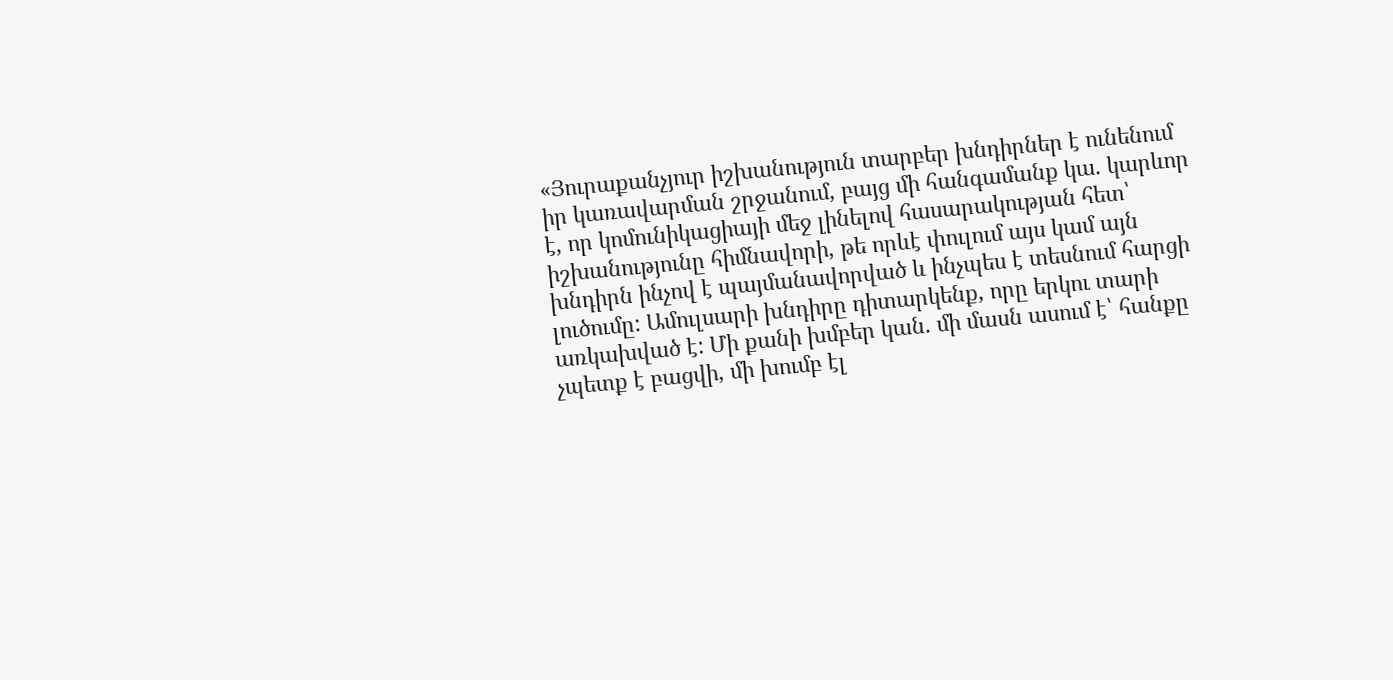«Յուրաքանչյուր իշխանություն տարբեր խնդիրներ է ունենում իր կառավարման շրջանում, բայց մի հանգամանք կա. կարևոր է, որ կոմունիկացիայի մեջ լինելով հասարակության հետ՝ իշխանությունը հիմնավորի, թե որևէ փուլում այս կամ այն խնդիրն ինչով է պայմանավորված և ինչպես է տեսնում հարցի լուծումը: Ամուլսարի խնդիրը դիտարկենք, որը երկու տարի առկախված է: Մի քանի խմբեր կան. մի մասն ասում է՝ հանքը չպետք է բացվի, մի խումբ էլ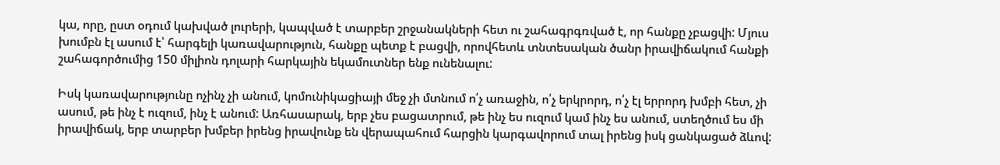կա, որը, ըստ օդում կախված լուրերի, կապված է տարբեր շրջանակների հետ ու շահագրգռված է, որ հանքը չբացվի: Մյուս խումբն էլ ասում է՝ հարգելի կառավարություն, հանքը պետք է բացվի, որովհետև տնտեսական ծանր իրավիճակում հանքի շահագործումից 150 միլիոն դոլարի հարկային եկամուտներ ենք ունենալու:

Իսկ կառավարությունը ոչինչ չի անում, կոմունիկացիայի մեջ չի մտնում ո՛չ առաջին, ո՛չ երկրորդ, ո՛չ էլ երրորդ խմբի հետ, չի ասում, թե ինչ է ուզում, ինչ է անում: Առհասարակ, երբ չես բացատրում, թե ինչ ես ուզում կամ ինչ ես անում, ստեղծում ես մի իրավիճակ, երբ տարբեր խմբեր իրենց իրավունք են վերապահում հարցին կարգավորում տալ իրենց իսկ ցանկացած ձևով: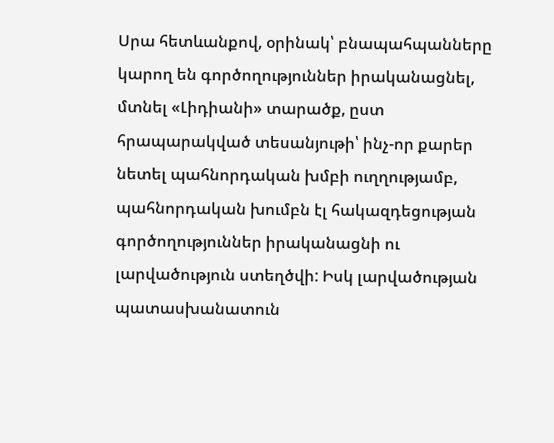Սրա հետևանքով, օրինակ՝ բնապահպանները կարող են գործողություններ իրականացնել, մտնել «Լիդիանի» տարածք, ըստ հրապարակված տեսանյութի՝ ինչ-որ քարեր նետել պահնորդական խմբի ուղղությամբ, պահնորդական խումբն էլ հակազդեցության գործողություններ իրականացնի ու լարվածություն ստեղծվի: Իսկ լարվածության պատասխանատուն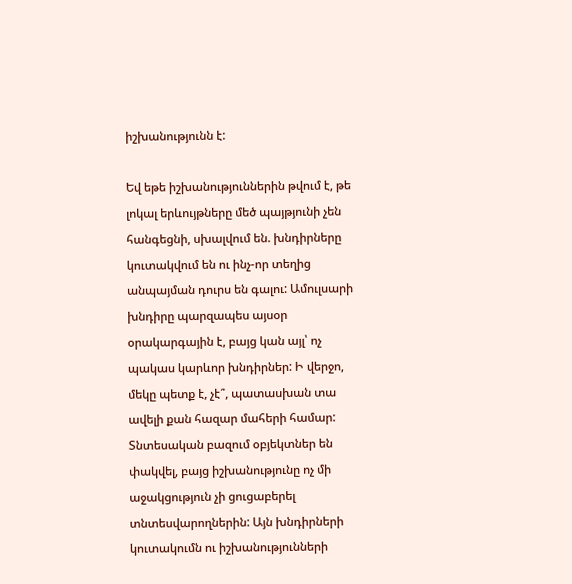իշխանությունն է:

Եվ եթե իշխանություններին թվում է, թե լոկալ երևույթները մեծ պայթյունի չեն հանգեցնի, սխալվում են. խնդիրները կուտակվում են ու ինչ-որ տեղից անպայման դուրս են գալու: Ամուլսարի խնդիրը պարզապես այսօր օրակարգային է, բայց կան այլ՝ ոչ պակաս կարևոր խնդիրներ: Ի վերջո, մեկը պետք է, չէ՞, պատասխան տա ավելի քան հազար մահերի համար: Տնտեսական բազում օբյեկտներ են փակվել, բայց իշխանությունը ոչ մի աջակցություն չի ցուցաբերել տնտեսվարողներին: Այն խնդիրների կուտակումն ու իշխանությունների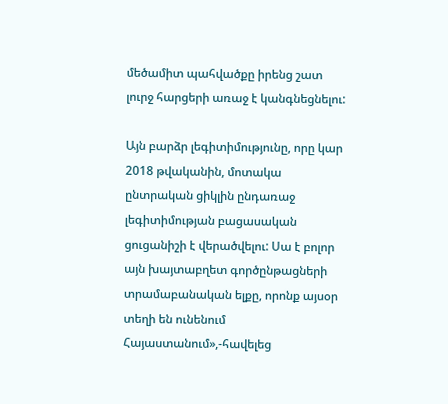մեծամիտ պահվածքը իրենց շատ լուրջ հարցերի առաջ է կանգնեցնելու:

Այն բարձր լեգիտիմությունը, որը կար 2018 թվականին, մոտակա ընտրական ցիկլին ընդառաջ լեգիտիմության բացասական ցուցանիշի է վերածվելու: Սա է բոլոր այն խայտաբղետ գործընթացների տրամաբանական ելքը, որոնք այսօր տեղի են ունենում Հայաստանում»,-հավելեց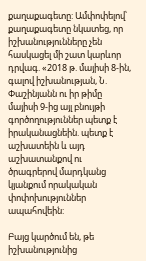քաղաքագետը: Ամփոփելով՝ քաղաքագետը նկատեց, որ իշխանությունները չեն հասկացել մի շատ կարևոր դրվագ. «2018 թ. մայիսի 8-ին, գալով իշխանության, Ն. Փաշինյանն ու իր թիմը մայիսի 9-ից այլ բնույթի գործողություններ պետք է իրականացնեին. պետք է աշխատեին և այդ աշխատանքով ու ծրագրերով մարդկանց կյանքում որակական փոփոխություններ ապահովեին:

Բայց կարծում են, թե իշխանությունից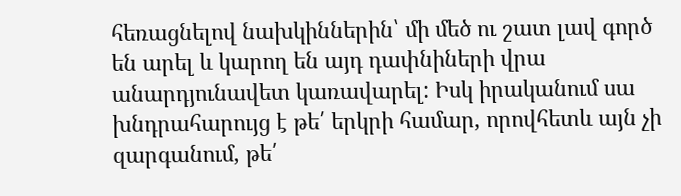հեռացնելով նախկիններին՝ մի մեծ ու շատ լավ գործ են արել և կարող են այդ դափնիների վրա անարդյունավետ կառավարել: Իսկ իրականում սա խնդրահարույց է թե՛ երկրի համար, որովհետև այն չի զարգանում, թե՛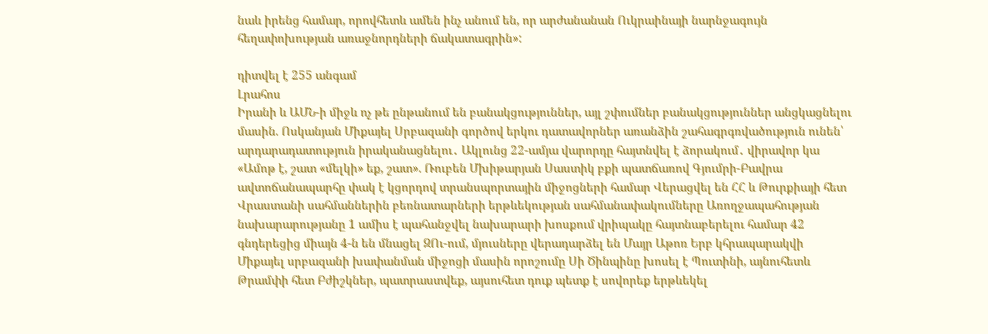նաև իրենց համար, որովհետև ամեն ինչ անում են, որ արժանանան Ուկրաինայի նարնջագույն հեղափոխության առաջնորդների ճակատագրին»:

դիտվել է 255 անգամ
Լրահոս
Իրանի և ԱՄՆ-ի միջև ոչ թե ընթանում են բանակցություններ, այլ շփումներ բանակցություններ անցկացնելու մասին. Ոսկանյան Միքայել Սրբազանի գործով երկու դատավորներ առանձին շահագրգռվածություն ունեն՝ արդարադատություն իրականացնելու․ Ակլունց 22-ամյա վարորդը հայտնվել է ձորակում․ վիրավոր կա «Ամոթ է, շատ «մելկի» եք, շատ». Ռուբեն Մխիթարյան Սաստիկ բքի պատճառով Գյումրի-Բավրա ավտոճանապարհը փակ է կցորդով տրանսպորտային միջոցների համար Վերացվել են ՀՀ և Թուրքիայի հետ Վրաստանի սահմաններին բեռնատարների երթևեկության սահմանափակումները Առողջապահության նախարարությանը 1 ամիս է պահանջվել նախարարի խոսքում վրիպակը հայտնաբերելու համար 42 գնդերեցից միայն 4-ն են մնացել ԶՈւ-ում, մյուսները վերադարձել են Մայր Աթոռ Երբ կհրապարակվի Միքայել սրբազանի խափանման միջոցի մասին որոշումը Սի Ծինպինը խոսել է Պուտինի, այնուհետև Թրամփի հետ Բժիշկներ, պատրաստվեք, այսուհետ դուք պետք է սովորեք երթևեկել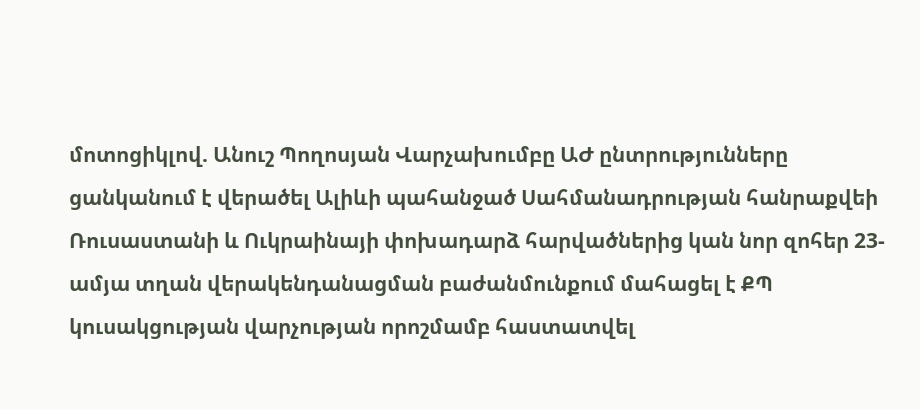մոտոցիկլով. Անուշ Պողոսյան Վարչախումբը ԱԺ ընտրությունները ցանկանում է վերածել Ալիևի պահանջած Սահմանադրության հանրաքվեի Ռուսաստանի և Ուկրաինայի փոխադարձ հարվածներից կան նոր զոհեր 23-ամյա տղան վերակենդանացման բաժանմունքում մահացել է ՔՊ կուսակցության վարչության որոշմամբ հաստատվել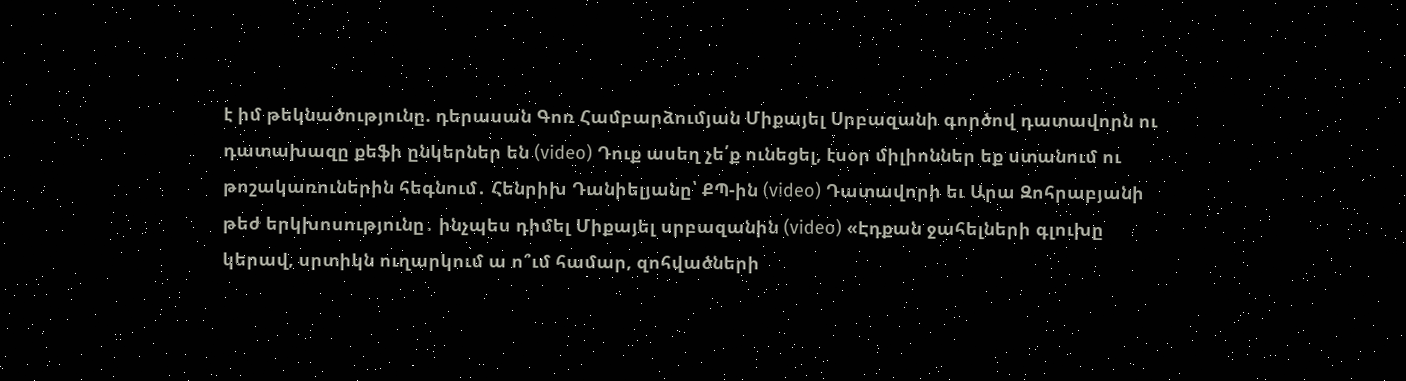է իմ թեկնածությունը. դերասան Գոռ Համբարձումյան Միքայել Սրբազանի գործով դատավորն ու դատախազը քեֆի ընկերներ են (video) Դուք ասեղ չե՛ք ունեցել, էսօր միլիոններ եք ստանում ու թոշակառուներին հեգնում․ Հենրիխ Դանիելյանը՝ ՔՊ-ին (video) Դատավորի եւ Արա Զոհրաբյանի թեժ երկխոսությունը․ ինչպես դիմել Միքայել սրբազանին (video) «Էդքան ջահելների գլուխը կերավ, սրտիկն ուղարկում ա ո՞ւմ համար, զոհվածների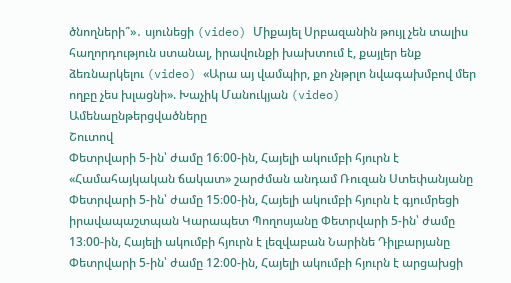ծնողների՞»․ սյունեցի (video) Միքայել Սրբազանին թույլ չեն տալիս հաղորդություն ստանալ, իրավունքի խախտում է, քայլեր ենք ձեռնարկելու (video) «Արա այ վամպիր, քո չնթրլո նվագախմբով մեր ողբը չես խլացնի». Խաչիկ Մանուկյան (video)
Ամենաընթերցվածները
Շուտով
Փետրվարի 5-ին՝ ժամը 16։00-ին, Հայելի ակումբի հյուրն է «Համահայկական ճակատ» շարժման անդամ Ռուզան Ստեփանյանը Փետրվարի 5-ին՝ ժամը 15։00-ին, Հայելի ակումբի հյուրն է գյումրեցի իրավապաշտպան Կարապետ Պողոսյանը Փետրվարի 5-ին՝ ժամը 13։00-ին, Հայելի ակումբի հյուրն է լեզվաբան Նարինե Դիլբարյանը Փետրվարի 5-ին՝ ժամը 12։00-ին, Հայելի ակումբի հյուրն է արցախցի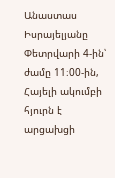Անաստաս Իսրայելյանը Փետրվարի 4-ին՝ ժամը 11։00-ին, Հայելի ակումբի հյուրն է արցախցի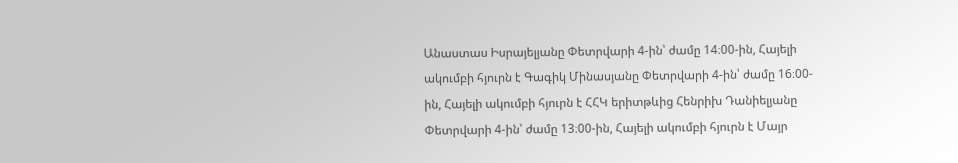Անաստաս Իսրայելյանը Փետրվարի 4-ին՝ ժամը 14։00-ին, Հայելի ակումբի հյուրն է Գագիկ Մինասյանը Փետրվարի 4-ին՝ ժամը 16։00-ին, Հայելի ակումբի հյուրն է ՀՀԿ երիտթևից Հենրիխ Դանիելյանը Փետրվարի 4-ին՝ ժամը 13։00-ին, Հայելի ակումբի հյուրն է Մայր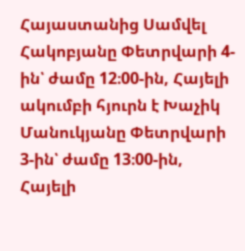Հայաստանից Սամվել Հակոբյանը Փետրվարի 4-ին՝ ժամը 12։00-ին, Հայելի ակումբի հյուրն է Խաչիկ Մանուկյանը Փետրվարի 3-ին՝ ժամը 13։00-ին, Հայելի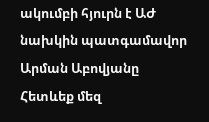ակումբի հյուրն է ԱԺ նախկին պատգամավոր Արման Աբովյանը
Հետևեք մեզ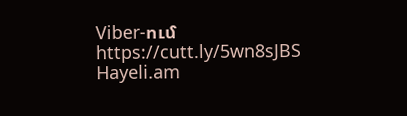Viber-ում https://cutt.ly/5wn8sJBS
Hayeli.am